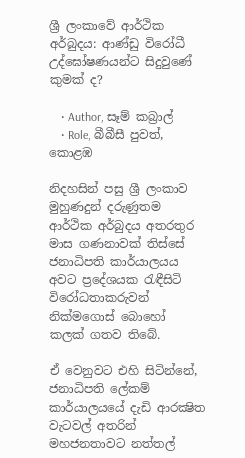ශ්‍රී ලංකාවේ ආර්ථික අර්බුදය: ආණ්ඩු විරෝධී උද්ඝෝෂණයන්ට සිදුවුණේ කුමක් ද?

    • Author, සෑම් කබ්‍රාල්
    • Role, බීබීසී පුවත්, කොළඹ

නිදහසින් පසු ශ්‍රී ලංකාව මුහුණදුන් දරුණුතම ආර්ථික අර්බුදය අතරතුර මාස ගණනාවක් තිස්සේ ජනාධිපති කාර්යාලයය අවට ප්‍රදේශයක රැඳීසිටි විරෝධතාකරුවන් නික්මගොස් බොහෝ කලක් ගතව තිබේ.

ඒ වෙනුවට එහි සිටින්නේ, ජනාධිපති ලේකම් කාර්යාලයයේ දැඩි ආරක්‍ෂිත වැටවල් අතරින් මහජනතාවට නත්තල්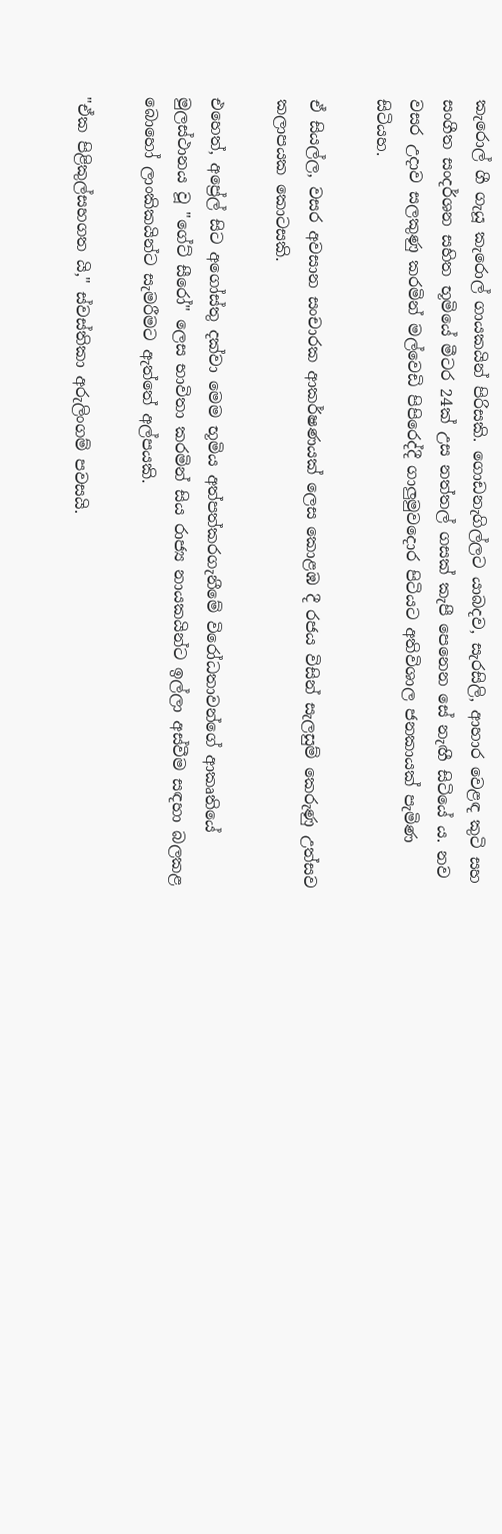කැරොල් ගී ගැයූ කැරොල් ගායකයින් පිරිසකි. ගොඩනැගිල්ලට යාබදව, සැරසිලි, ආහාර වෙළඳ කුටි සහ සංගීත සංදර්ශන සහිත භූමියේ මීටර 24ක් උස නත්තල් ගසක් කැපී පෙනෙන සේ නැඟී සිටියේ ය. නව වසර උදාව සලකුණු කරමින් මල්වෙඩි පිපිරෙද්දී ගාලුමුවදොර පිටියට අතිවිශාල ජනකායක් පැමිණ සිටියහ.

ඒ සියල්ල, වසර අවසාන සංචාරක ආකර්ෂණයක් ලෙස කොළඹ දී රජය විසින් සැලසුම් කෙරුණු උත්සව කලාපයක කොටසකි.

එහෙත්, අප්‍රේල් සිට අගෝස්තු දක්වා මෙම භූමිය අත්පත්කරගැනීමේ විරෝධතාවන්ගේ ආකෘතියේ මුලස්ථානය වූ "ගේට් සීරෝ" ලෙස භාවිතා කරමින් සිය රාජ්‍ය නායකයින්ට ඉල්ලා අස්වීම සඳහා බලකළ බොහෝ ලාංකිකයින්ට සැමරීමට ඇත්තේ අල්පයකි.

"ඒක පිළිකුල්සහගත යි," ස්වස්තිකා අරුලිංගම් පවසයි.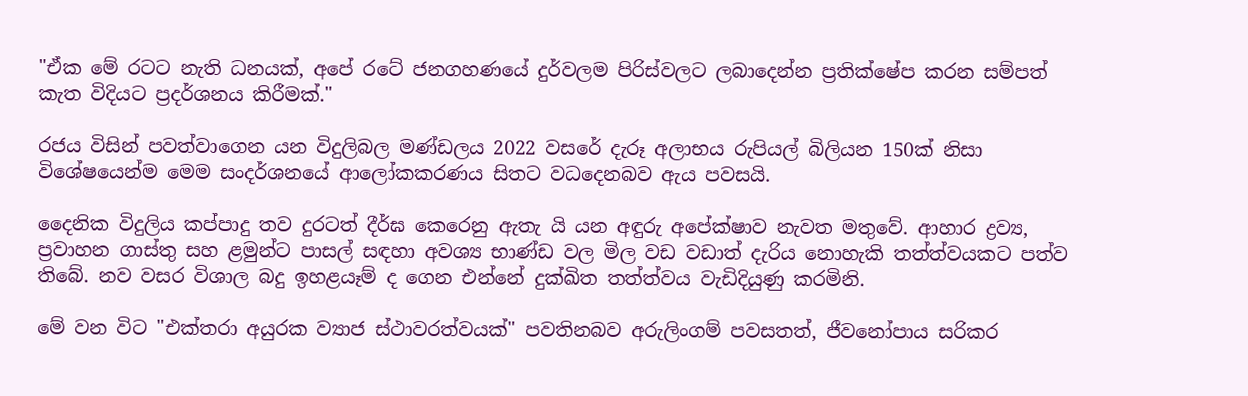"ඒක මේ රටට නැති ධනයක්, අපේ රටේ ජනගහණයේ දුර්වලම පිරිස්වලට ලබාදෙන්න ප්‍රතික්ෂේප කරන සම්පත් කැත විදියට ප්‍රදර්ශනය කිරීමක්."

රජය විසින් පවත්වාගෙන යන විදුලිබල මණ්ඩලය 2022 වසරේ දැරූ අලාභය රුපියල් බිලියන 150ක් නිසා විශේෂයෙන්ම මෙම සංදර්ශනයේ ආලෝකකරණය සිතට වධදෙනබව ඇය පවසයි.

දෛනික විදුලිය කප්පාදු තව දුරටත් දීර්ඝ කෙරෙනු ඇතැ යි යන අඳුරු අපේක්ෂාව නැවත මතුවේ. ආහාර ද්‍රව්‍ය, ප්‍රවාහන ගාස්තු සහ ළමුන්ට පාසල් සඳහා අවශ්‍ය භාණ්ඩ වල මිල වඩ වඩාත් දැරිය නොහැකි තත්ත්වයකට පත්ව තිබේ. නව වසර විශාල බදු ඉහළයෑම් ද ගෙන එන්නේ දුක්ඛිත තත්ත්වය වැඩිදියුණු කරමිනි.

මේ වන විට "එක්තරා අයුරක ව්‍යාජ ස්ථාවරත්වයක්" පවතිනබව අරුලිංගම් පවසතත්, ජීවනෝපාය සරිකර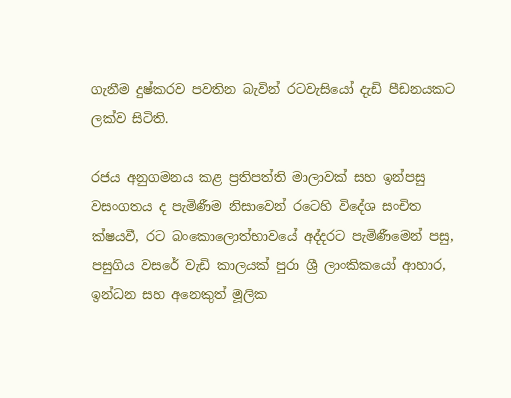ගැනීම දුෂ්කරව පවතින බැවින් රටවැසියෝ දැඩි පීඩනයකට ලක්ව සිටිති.

රජය අනුගමනය කළ ප්‍රතිපත්ති මාලාවක් සහ ඉන්පසු වසංගතය ද පැමිණීම නිසාවෙන් රටෙහි විදේශ සංචිත ක්ෂයවී, රට බංකොලොත්භාවයේ අද්දරට පැමිණීමෙන් පසු, පසුගිය වසරේ වැඩි කාලයක් පුරා ශ්‍රී ලාංකිකයෝ ආහාර, ඉන්ධන සහ අනෙකුත් මූලික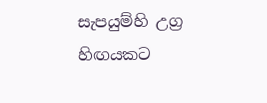සැපයුම්හි උග්‍ර හිඟයකට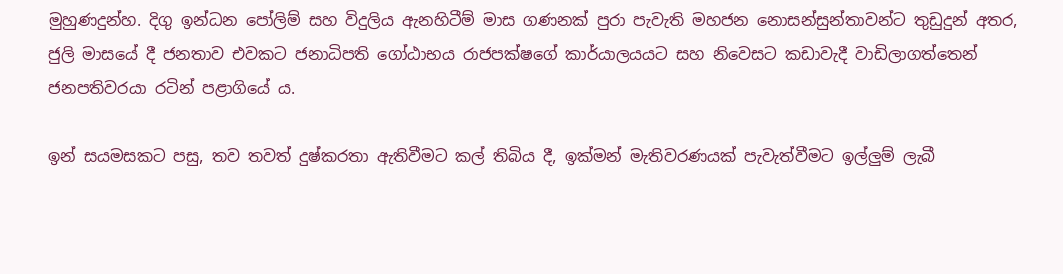මුහුණදුන්හ. දිගු ඉන්ධන පෝලිම් සහ විදුලිය ඇනහිටීම් මාස ගණනක් පුරා පැවැති මහජන නොසන්සුන්තාවන්ට තුඩුදුන් අතර, ජුලි මාසයේ දී ජනතාව එවකට ජනාධිපති ගෝඨාභය රාජපක්ෂගේ කාර්යාලයයට සහ නිවෙසට කඩාවැදී වාඩිලාගත්තෙන් ජනපතිවරයා රටින් පළාගියේ ය.

ඉන් සයමසකට පසු, තව තවත් දුෂ්කරතා ඇතිවීමට කල් තිබිය දී, ඉක්මන් මැතිවරණයක් පැවැත්වීමට ඉල්ලුම් ලැබී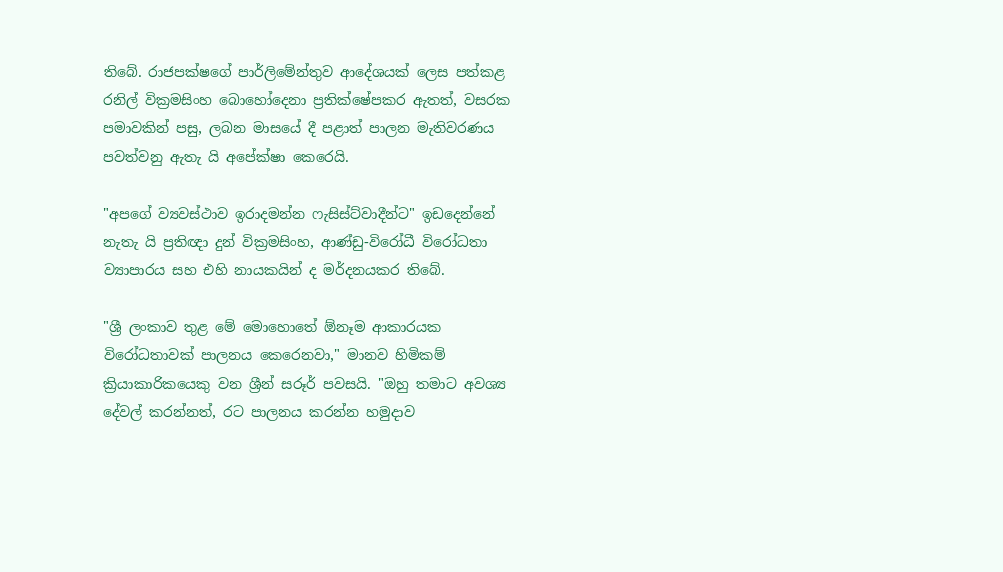තිබේ. රාජපක්ෂගේ පාර්ලිමේන්තුව ආදේශයක් ලෙස පත්කළ රනිල් වික්‍රමසිංහ බොහෝදෙනා ප්‍රතික්ෂේපකර ඇතත්, වසරක පමාවකින් පසු, ලබන මාසයේ දී පළාත් පාලන මැතිවරණය පවත්වනු ඇතැ යි අපේක්ෂා කෙරෙයි.

"අපගේ ව්‍යවස්ථාව ඉරාදමන්න ෆැසිස්ට්වාදීන්ට" ඉඩදෙන්නේ නැතැ යි ප්‍රතිඥා දුන් වික්‍රමසිංහ, ආණ්ඩු-විරෝධී විරෝධතා ව්‍යාපාරය සහ එහි නායකයින් ද මර්දනයකර තිබේ.

"ශ්‍රී ලංකාව තුළ මේ මොහොතේ ඕනෑම ආකාරයක විරෝධතාවක් පාලනය කෙරෙනවා," මානව හිමිකම් ක්‍රියාකාරිකයෙකු වන ශ්‍රීන් සරූර් පවසයි. "ඔහු තමාට අවශ්‍ය දේවල් කරන්නත්, රට පාලනය කරන්න හමුදාව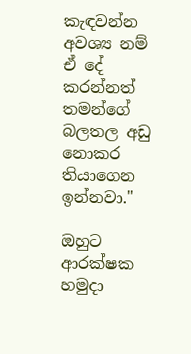කැඳවන්න අවශ්‍ය නම් ඒ දේ කරන්නත් තමන්ගේ බලතල අඩු නොකර තියාගෙන ඉන්නවා."

ඔහුට ආරක්ෂක හමුදා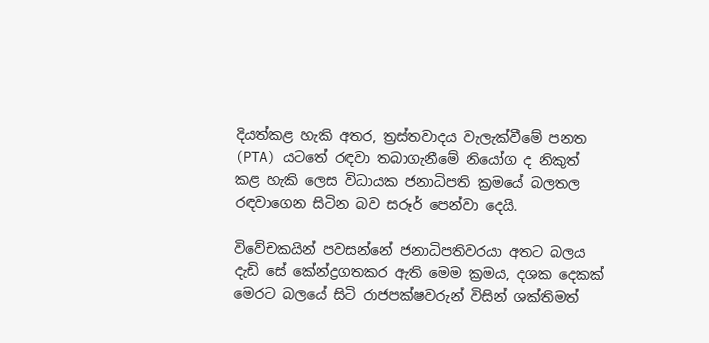දියත්කළ හැකි අතර, ත්‍රස්තවාදය වැලැක්වීමේ පනත (PTA) යටතේ රඳවා තබාගැනීමේ නියෝග ද නිකුත් කළ හැකි ලෙස විධායක ජනාධිපති ක්‍රමයේ බලතල රඳවාගෙන සිටින බව සරූර් පෙන්වා දෙයි.

විවේචකයින් පවසන්නේ ජනාධිපතිවරයා අතට බලය දැඩි සේ කේන්ද්‍රගතකර ඇති මෙම ක්‍රමය, දශක දෙකක් මෙරට බලයේ සිටි රාජපක්ෂවරුන් විසින් ශක්තිමත්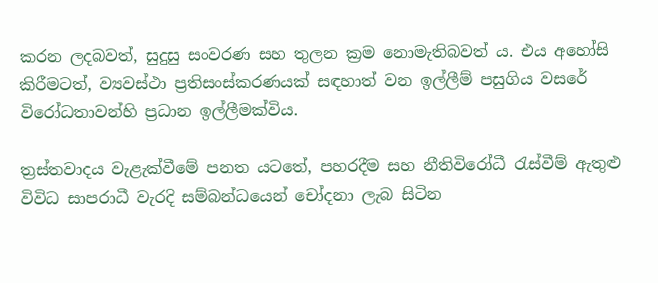කරන ලදබවත්, සුදුසු සංවරණ සහ තුලන ක්‍රම නොමැතිබවත් ය. එය අහෝසි කිරීමටත්, ව්‍යවස්ථා ප්‍රතිසංස්කරණයක් සඳහාත් වන ඉල්ලීම් පසුගිය වසරේ විරෝධතාවන්හි ප්‍රධාන ඉල්ලීමක්විය.

ත්‍රස්තවාදය වැළැක්වීමේ පනත යටතේ, පහරදීම සහ නීතිවිරෝධී රැස්වීම් ඇතුළු විවිධ සාපරාධී වැරදි සම්බන්ධයෙන් චෝදනා ලැබ සිටින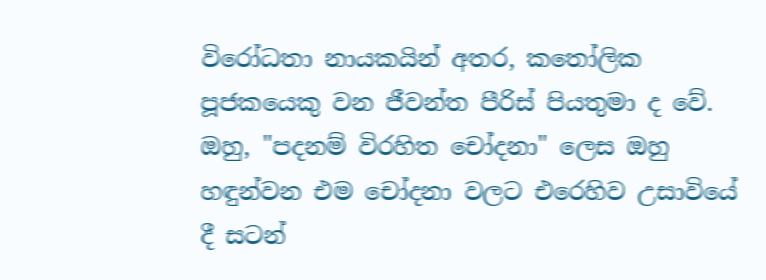විරෝධතා නායකයින් අතර, කතෝලික පූජකයෙකු වන ජීවන්ත පීරිස් පියතුමා ද වේ. ඔහු, "පදනම් විරහිත චෝදනා" ලෙස ඔහු හඳුන්වන එම චෝදනා වලට එරෙහිව උසාවියේ දී සටන්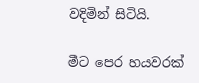වදිමින් සිටියි.

මීට පෙර හයවරක්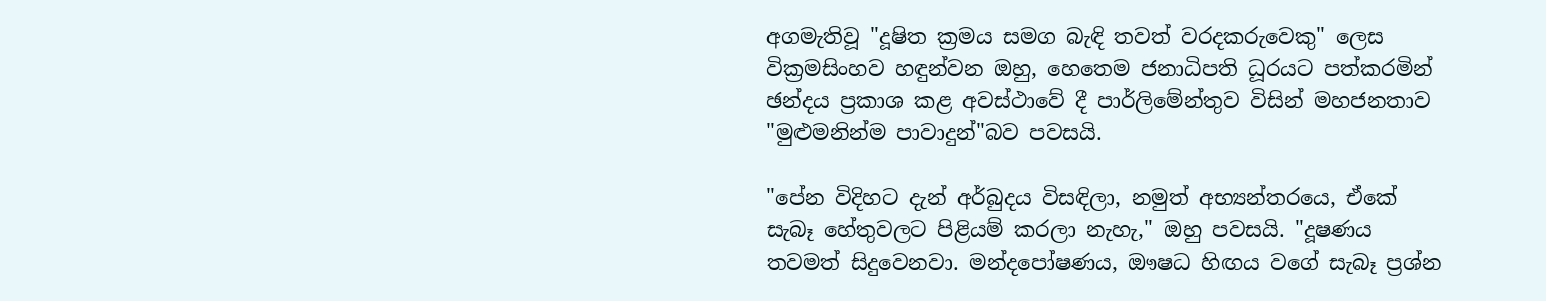අගමැතිවූ "දූෂිත ක්‍රමය සමග බැඳි තවත් වරදකරුවෙකු" ලෙස වික්‍රමසිංහව හඳුන්වන ඔහු, හෙතෙම ජනාධිපති ධූරයට පත්කරමින් ඡන්දය ප්‍රකාශ කළ අවස්ථාවේ දී පාර්ලිමේන්තුව විසින් මහජනතාව "මුළුමනින්ම පාවාදුන්"බව පවසයි.

"පේන විදිහට දැන් අර්බුදය විසඳිලා, නමුත් අභ්‍යන්තරයෙ, ඒකේ සැබෑ හේතුවලට පිළියම් කරලා නැහැ," ඔහු පවසයි. "දූෂණය තවමත් සිදුවෙනවා. මන්දපෝෂණය, ඖෂධ හිඟය වගේ සැබෑ ප්‍රශ්න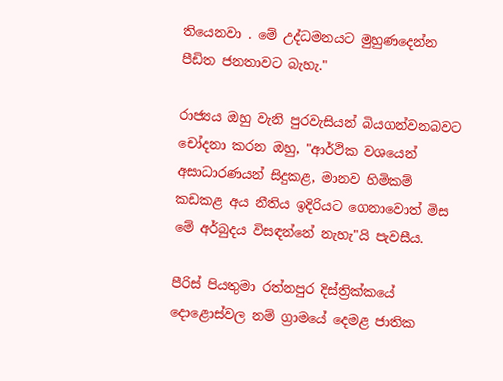තියෙනවා . මේ උද්ධමනයට මුහුණදෙන්න පීඩිත ජනතාවට බැහැ."

රාජ්‍යය ඔහු වැනි පුරවැසියන් බියගන්වනබවට චෝදනා කරන ඔහු, "ආර්ථික වශයෙන් අසාධාරණයන් සිදුකළ, මානව හිමිකම් කඩකළ අය නීතිය ඉදිරියට ගෙනාවොත් මිස මේ අර්බුදය විසඳන්නේ නැහැ"යි පැවසීය.

පීරිස් පියතුමා රත්නපුර දිස්ත්‍රික්කයේ දොළොස්වල නම් ග්‍රාමයේ දෙමළ ජාතික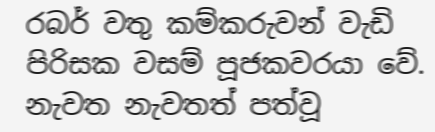රබර් වතු කම්කරුවන් වැඩි පිරිසක වසම් පූජකවරයා වේ. නැවත නැවතත් පත්වූ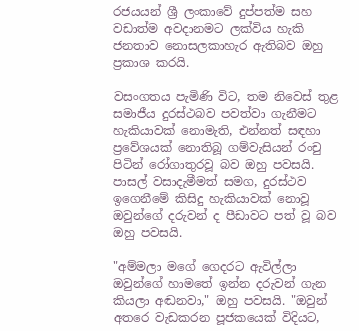රජයයන් ශ්‍රී ලංකාවේ දුප්පත්ම සහ වඩාත්ම අවදානමට ලක්විය හැකි ජනතාව නොසලකාහැර ඇතිබව ඔහු ප්‍රකාශ කරයි.

වසංගතය පැමිණි විට, තම නිවෙස් තුළ සමාජීය දුරස්ථබව පවත්වා ගැනීමට හැකියාවක් නොමැති, එන්නත් සඳහා ප්‍රවේශයක් නොතිබූ ගම්වැසියන් රංචු පිටින් රෝගාතුරවූ බව ඔහු පවසයි. පාසල් වසාදැමීමත් සමග, දුරස්ථව ඉගෙනීමේ කිසිදු හැකියාවක් නොවූ ඔවුන්ගේ දරුවන් ද පීඩාවට පත් වූ බව ඔහු පවසයි.

"අම්මලා මගේ ගෙදරට ඇවිල්ලා ඔවුන්ගේ හාමතේ ඉන්න දරුවන් ගැන කියලා අඬනවා," ඔහු පවසයි. "ඔවුන් අතරෙ වැඩකරන පූජකයෙක් විදියට,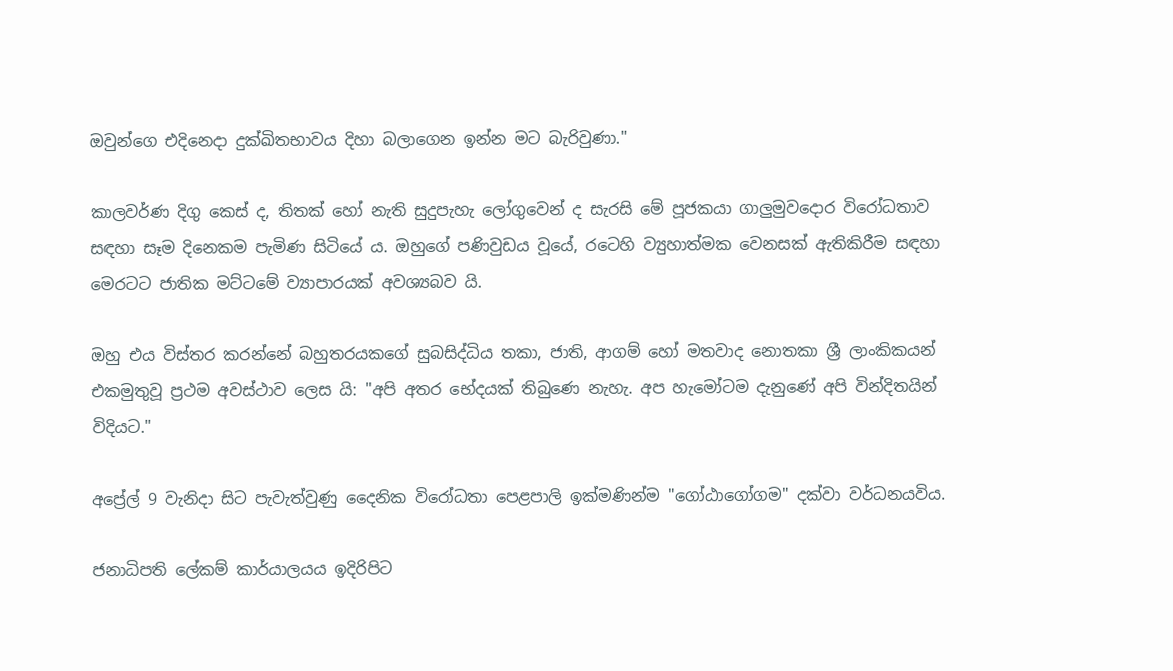ඔවුන්ගෙ එදිනෙදා දුක්ඛිතභාවය දිහා බලාගෙන ඉන්න මට බැරිවුණා."

කාලවර්ණ දිගු කෙස් ද, තිතක් හෝ නැති සුදුපැහැ ලෝගුවෙන් ද සැරසි මේ පූජකයා ගාලුමුවදොර විරෝධතාව සඳහා සෑම දිනෙකම පැමිණ සිටියේ ය. ඔහුගේ පණිවුඩය වූයේ, රටෙහි ව්‍යුහාත්මක වෙනසක් ඇතිකිරීම සඳහා මෙරටට ජාතික මට්ටමේ ව්‍යාපාරයක් අවශ්‍යබව යි.

ඔහු එය විස්තර කරන්නේ බහුතරයකගේ සුබසිද්ධිය තකා, ජාති, ආගම් හෝ මතවාද නොතකා ශ්‍රී ලාංකිකයන් එකමුතුවූ ප්‍රථම අවස්ථාව ලෙස යි: "අපි අතර භේදයක් තිබුණෙ නැහැ. අප හැමෝටම දැනුණේ අපි වින්දිතයින් විදියට."

අප්‍රේල් 9 වැනිදා සිට පැවැත්වුණු දෛනික විරෝධතා පෙළපාලි ඉක්මණින්ම "ගෝඨාගෝගම" දක්වා වර්ධනයවිය.

ජනාධිපති ලේකම් කාර්යාලයය ඉදිරිපිට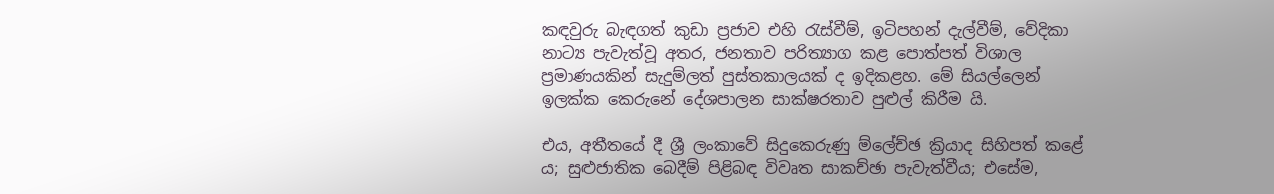කඳවුරු බැඳගත් කුඩා ප්‍රජාව එහි රැස්වීම්, ඉටිපහන් දැල්වීම්, වේදිකා නාට්‍ය පැවැත්වූ අතර, ජනතාව පරිත්‍යාග කළ පොත්පත් විශාල ප්‍රමාණයකින් සැදුම්ලත් පුස්තකාලයක් ද ඉදිකළහ. මේ සියල්ලෙන් ඉලක්ක කෙරුනේ දේශපාලන සාක්ෂරතාව පුළුල් කිරීම යි.

එය, අතීතයේ දී ශ්‍රී ලංකාවේ සිදුකෙරුණු ම්ලේච්ඡ ක්‍රියාද සිහිපත් කළේ ය; සුළුජාතික බෙදීම් පිළිබඳ විවෘත සාකච්ඡා පැවැත්වීය; එසේම,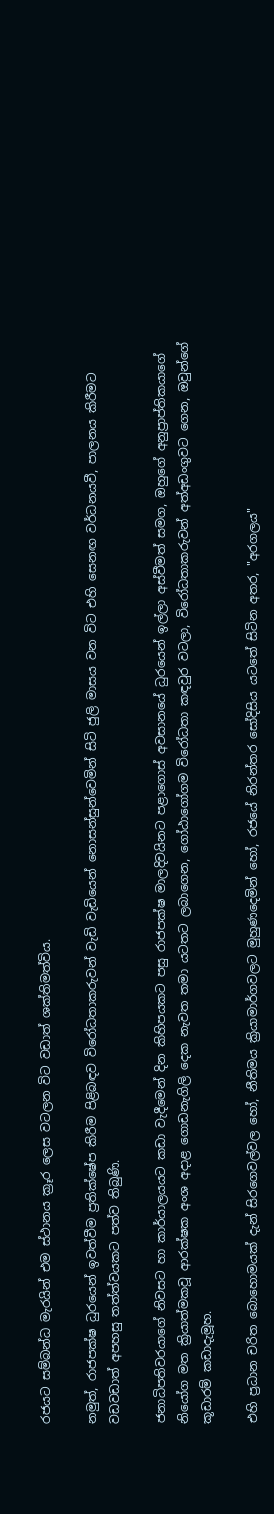රජයට සම්බන්ධ මැරයින් එම ස්ථානය ක්‍රූර ලෙස වටලන විට වඩාත් ශක්තිමත්විය.

නමුත්, රාජපක්ෂ ධුරයෙන් ඉවත්වීම ප්‍රතික්ෂේප කිරීම පිළිබඳව විරෝධතාකරුවන් වැඩි වැඩියෙන් නොසන්සුන්වෙමින් සිටි ජුලි මාසය වන විට එහි සෙනඟ වර්ධනයවී, පාලනය කිරීමට වඩවඩාත් අපහසු තත්ත්වයකට පත්ව තිබුණි.

ජනාධිපතිවරයාගේ නිවසට හා කාර්යාලයයට කඩා වැදීමෙන් දින කිහිපයකට පසු රාජපක්ෂ මාලදිවයිනට පළාගොස් අවසානයේ ධුරයෙන් ඉල්ලා අස්වීමත් සමග, ඔහුගේ අනුප්‍රාප්තිකයාගේ නියෝග මත ක්‍රියාත්මකවූ ආරක්ෂක අංශ අදාළ ගොඩනැගිලි දෙක නැවත තමා යටතට ලබාගෙන, ගෝඨාගෝගම විරෝධතා කඳවුර වටලා, විරෝධතාකරුවන් අත්අඩංගුවට ගෙන, ඔවුන්ගේ කූඩාරම් කඩාදැමූහ.

එහි ප්‍රධාන චරිත බොහොමයක් දැන් සිරගෙවල්වල හෝ, නීතිමය ක්‍රියාමාර්ගවලට මුහුණදෙමින් හෝ, රජයේ නිරන්තර සෝදිසිය යටතේ සිටින අතර, "අරගලය"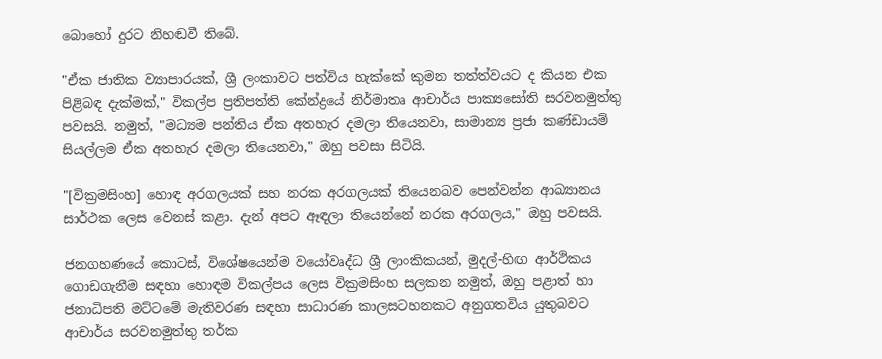බොහෝ දුරට නිහඬවී තිබේ.

"ඒක ජාතික ව්‍යාපාරයක්, ශ්‍රී ලංකාවට පත්විය හැක්කේ කුමන තත්ත්වයට ද කියන එක පිළිබඳ දැක්මක්," විකල්ප ප්‍රතිපත්ති කේන්ද්‍රයේ නිර්මාතෘ ආචාර්ය පාක්‍යසෝති සරවනමුත්තු පවසයි. නමුත්, "මධ්‍යම පන්තිය ඒක අතහැර දමලා තියෙනවා, සාමාන්‍ය ප්‍රජා කණ්ඩායම් සියල්ලම ඒක අතහැර දමලා තියෙනවා," ඔහු පවසා සිටියි.

"[වික්‍රමසිංහ] හොඳ අරගලයක් සහ නරක අරගලයක් තියෙනබව පෙන්වන්න ආඛ්‍යානය සාර්ථක ලෙස වෙනස් කළා. දැන් අපට ඈඳලා තියෙන්නේ නරක අරගලය," ඔහු පවසයි.

ජනගහණයේ කොටස්, විශේෂයෙන්ම වයෝවෘද්ධ ශ්‍රී ලාංකිකයන්, මුදල්-හිඟ ආර්ථිකය ගොඩගැනීම සඳහා හොඳම විකල්පය ලෙස වික්‍රමසිංහ සලකන නමුත්, ඔහු පළාත් හා ජනාධිපති මට්ටමේ මැතිවරණ සඳහා සාධාරණ කාලසටහනකට අනුගතවිය යුතුබවට ආචාර්ය සරවනමුත්තු තර්ක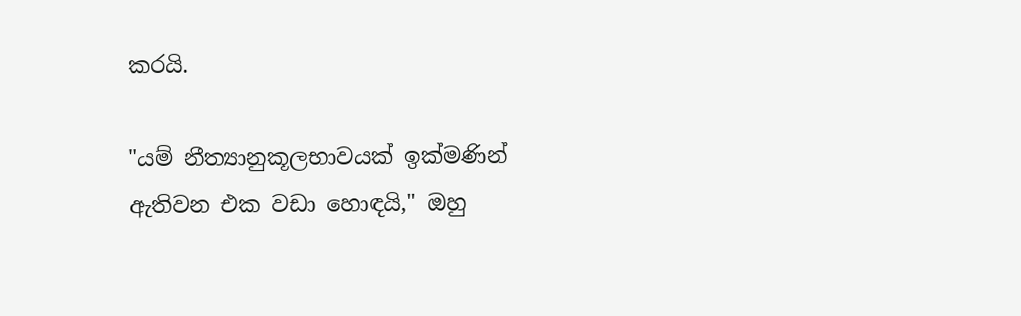කරයි.

"යම් නීත්‍යානුකූලභාවයක් ඉක්මණින් ඇතිවන එක වඩා හොඳයි," ඔහු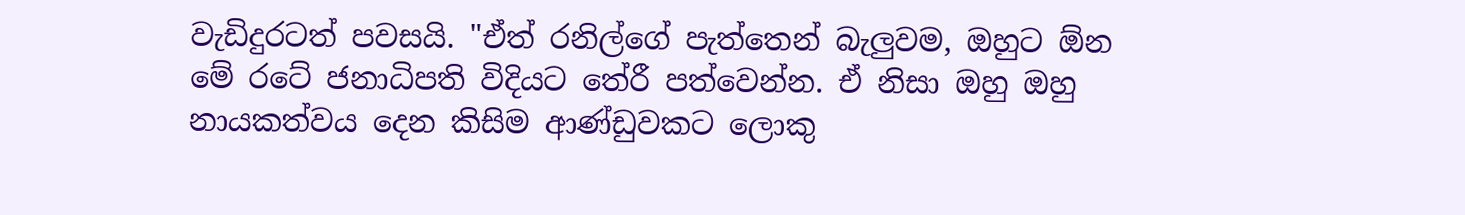වැඩිදුරටත් පවසයි. "ඒත් රනිල්ගේ පැත්තෙන් බැලුවම, ඔහුට ඕන මේ රටේ ජනාධිපති විදියට තේරී පත්වෙන්න. ඒ නිසා ඔහු ඔහු නායකත්වය දෙන කිසිම ආණ්ඩුවකට ලොකු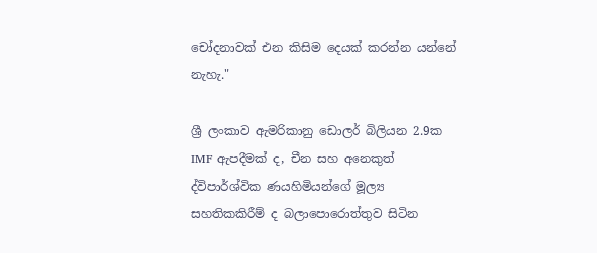චෝදනාවක් එන කිසිම දෙයක් කරන්න යන්නේ නැහැ."

ශ්‍රී ලංකාව ඇමරිකානු ඩොලර් බිලියන 2.9ක IMF ඇපදීමක් ද, චීන සහ අනෙකුත් ද්විපාර්ශ්වික ණයහිමියන්ගේ මූල්‍ය සහතිකකිරීම් ද බලාපොරොත්තුව සිටින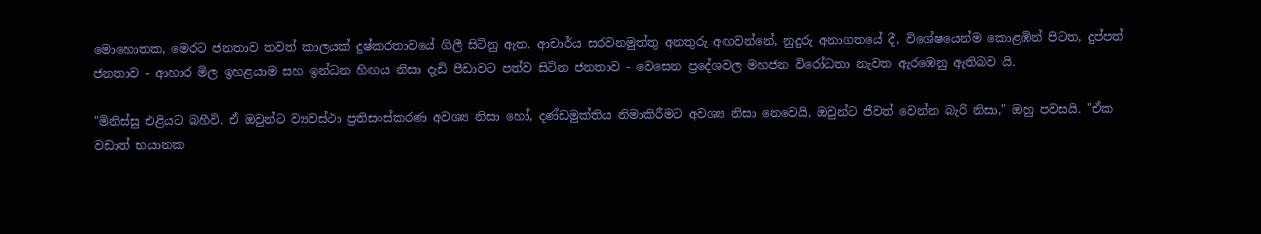මොහොතක, මෙරට ජනතාව තවත් කාලයක් දුෂ්කරතාවයේ ගිලී සිටිනු ඇත. ආචාර්ය සරවනමුත්තු අනතුරු අඟවන්නේ, නුදුරු අනාගතයේ දී, විශේෂයෙන්ම කොළඹින් පිටත, දුප්පත් ජනතාව - ආහාර මිල ඉහළයාම සහ ඉන්ධන හිඟය නිසා දැඩි පීඩාවට පත්ව සිටින ජනතාව - වෙසෙන ප්‍රදේශවල මහජන විරෝධතා නැවත ඇරඹෙනු ඇතිබව යි.

"මිනිස්සු එළියට බහීවි. ඒ ඔවුන්ට ව්‍යවස්ථා ප්‍රතිසංස්කරණ අවශ්‍ය නිසා හෝ, දණ්ඩමුක්තිය නිමාකිරීමට අවශ්‍ය නිසා නෙවෙයි, ඔවුන්ට ජීවත් වෙන්න බැරි නිසා," ඔහු පවසයි. "ඒක වඩාත් භයානක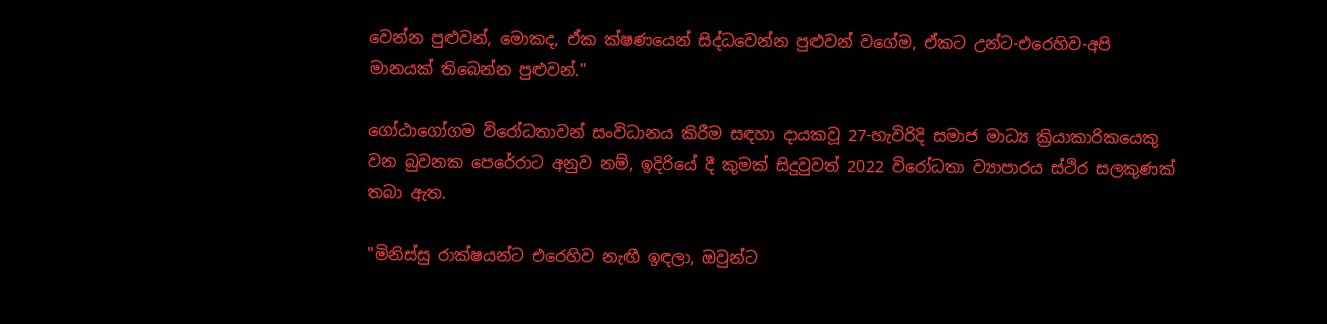වෙන්න පුළුවන්, මොකද, ඒක ක්ෂණයෙන් සිද්ධවෙන්න පුළුවන් වගේම, ඒකට උන්ට-එරෙහිව-අපි මානයක් තිබෙන්න පුළුවන්."

ගෝඨාගෝගම විරෝධතාවන් සංවිධානය කිරීම සඳහා දායකවූ 27-හැවිරිදි සමාජ මාධ්‍ය ක්‍රියාකාරිකයෙකු වන බුවනක පෙරේරාට අනුව නම්, ඉදිරියේ දී කුමක් සිදුවුවත් 2022 විරෝධතා ව්‍යාපාරය ස්ථිර සලකුණක් තබා ඇත.

"මිනිස්සු රාක්ෂයන්ට එරෙහිව නැඟී ඉඳලා, ඔවුන්ට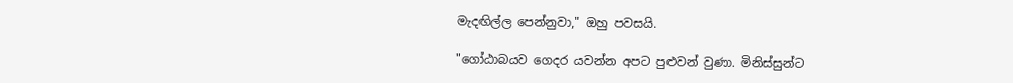මැදඟිල්ල පෙන්නුවා," ඔහු පවසයි.

"ගෝඨාබයව ගෙදර යවන්න අපට පුළුවන් වුණා. මිනිස්සුන්ට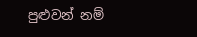පුළුවන් නම්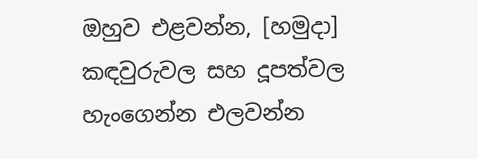ඔහුව එළවන්න, [හමුදා] කඳවුරුවල සහ දූපත්වල හැංගෙන්න එලවන්න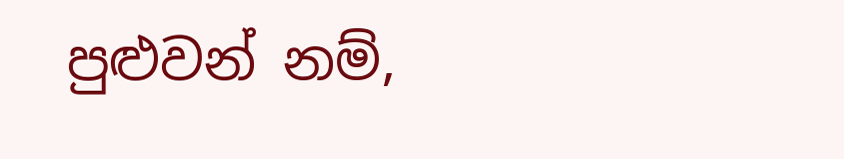පුළුවන් නම්,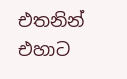එතනින් එහාට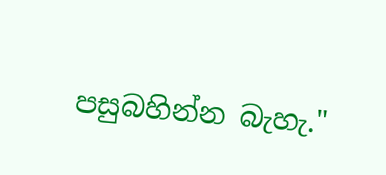පසුබහින්න බැහැ."